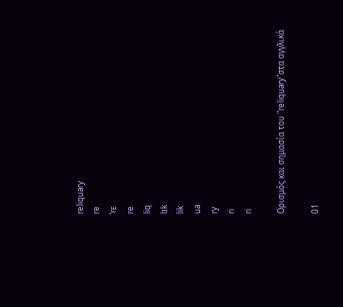reliquary
re
ˈrɛ
re
liq
lɪk
lik
ua
ry
ri
ri

Ορισμός και σημασία του "reliquary"στα αγγλικά

01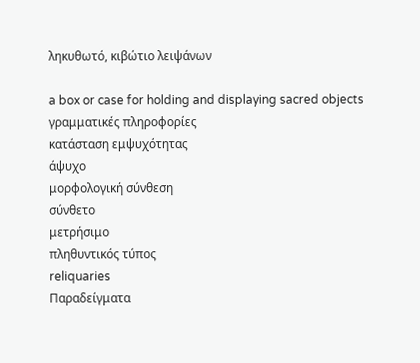ληκυθωτό, κιβώτιο λειψάνων

a box or case for holding and displaying sacred objects
γραμματικές πληροφορίες
κατάσταση εμψυχότητας
άψυχο
μορφολογική σύνθεση
σύνθετο
μετρήσιμο
πληθυντικός τύπος
reliquaries
Παραδείγματα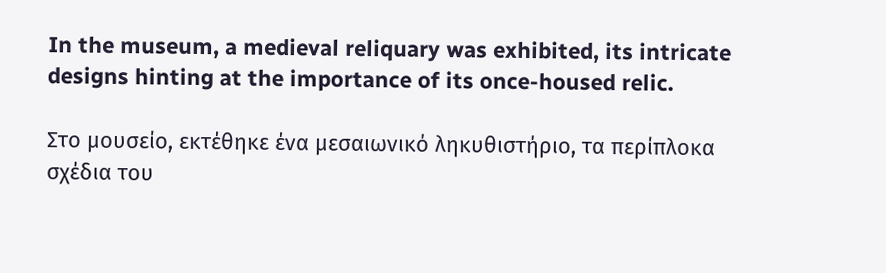In the museum, a medieval reliquary was exhibited, its intricate designs hinting at the importance of its once-housed relic.

Στο μουσείο, εκτέθηκε ένα μεσαιωνικό ληκυθιστήριο, τα περίπλοκα σχέδια του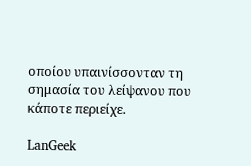οποίου υπαινίσσονταν τη σημασία του λείψανου που κάποτε περιείχε.

LanGeek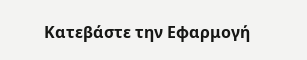Κατεβάστε την Εφαρμογή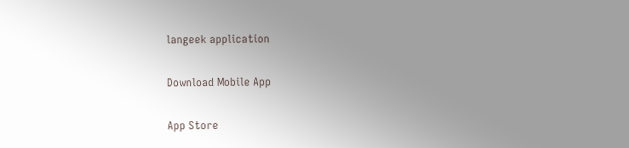langeek application

Download Mobile App

App Store